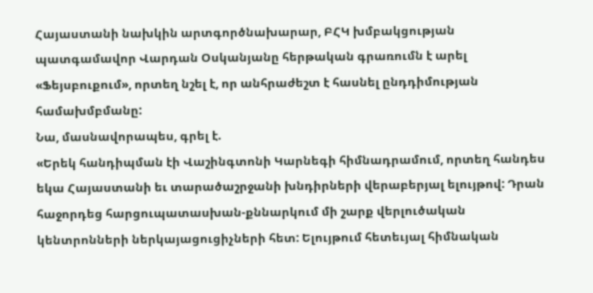Հայաստանի նախկին արտգործնախարար, ԲՀԿ խմբակցության պատգամավոր Վարդան Օսկանյանը հերթական գրառումն է արել «Ֆեյսբուքում», որտեղ նշել է, որ անհրաժեշտ է հասնել ընդդիմության համախմբմանը:
Նա, մասնավորապես, գրել է.
«Երեկ հանդիպման էի Վաշինգտոնի Կարնեգի հիմնադրամում, որտեղ հանդես եկա Հայաստանի եւ տարածաշրջանի խնդիրների վերաբերյալ ելույթով: Դրան հաջորդեց հարցուպատասխան-քննարկում մի շարք վերլուծական կենտրոնների ներկայացուցիչների հետ: Ելույթում հետեւյալ հիմնական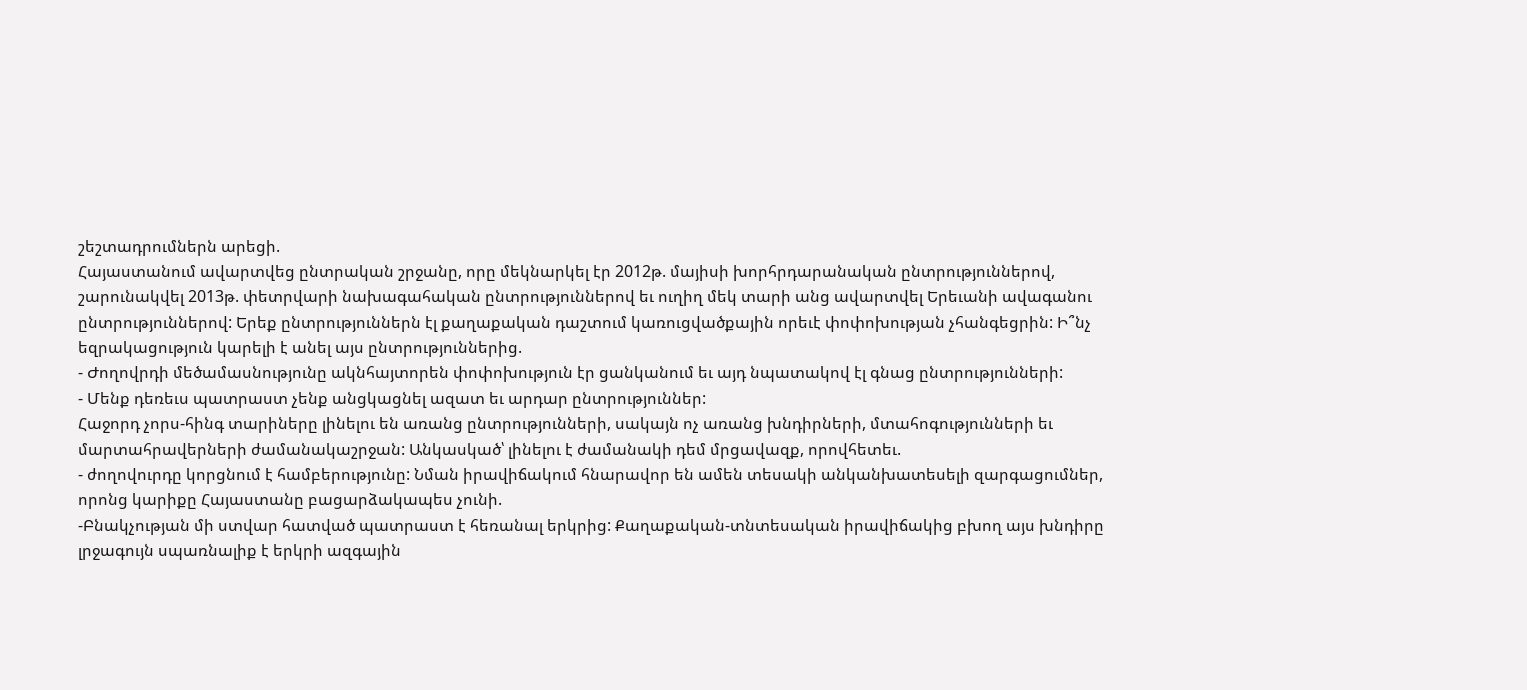շեշտադրումներն արեցի.
Հայաստանում ավարտվեց ընտրական շրջանը, որը մեկնարկել էր 2012թ. մայիսի խորհրդարանական ընտրություններով, շարունակվել 2013թ. փետրվարի նախագահական ընտրություններով եւ ուղիղ մեկ տարի անց ավարտվել Երեւանի ավագանու ընտրություններով: Երեք ընտրություններն էլ քաղաքական դաշտում կառուցվածքային որեւէ փոփոխության չհանգեցրին: Ի՞նչ եզրակացություն կարելի է անել այս ընտրություններից.
- Ժողովրդի մեծամասնությունը ակնհայտորեն փոփոխություն էր ցանկանում եւ այդ նպատակով էլ գնաց ընտրությունների:
- Մենք դեռեւս պատրաստ չենք անցկացնել ազատ եւ արդար ընտրություններ:
Հաջորդ չորս-հինգ տարիները լինելու են առանց ընտրությունների, սակայն ոչ առանց խնդիրների, մտահոգությունների եւ մարտահրավերների ժամանակաշրջան: Անկասկած՝ լինելու է ժամանակի դեմ մրցավազք, որովհետեւ.
- ժողովուրդը կորցնում է համբերությունը: Նման իրավիճակում հնարավոր են ամեն տեսակի անկանխատեսելի զարգացումներ, որոնց կարիքը Հայաստանը բացարձակապես չունի.
-Բնակչության մի ստվար հատված պատրաստ է հեռանալ երկրից: Քաղաքական-տնտեսական իրավիճակից բխող այս խնդիրը լրջագույն սպառնալիք է երկրի ազգային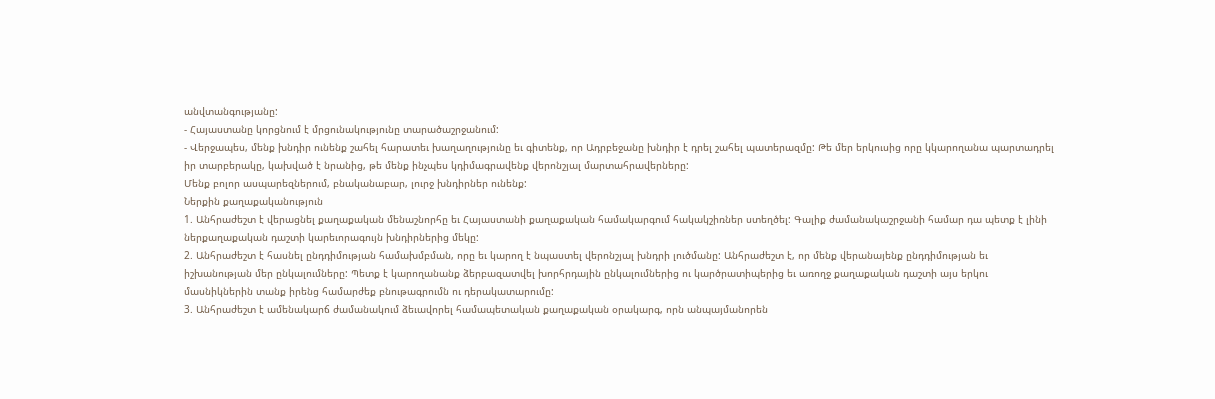անվտանգությանը:
- Հայաստանը կորցնում է մրցունակությունը տարածաշրջանում:
- Վերջապես, մենք խնդիր ունենք շահել հարատեւ խաղաղությունը եւ գիտենք, որ Ադրբեջանը խնդիր է դրել շահել պատերազմը: Թե մեր երկուսից որը կկարողանա պարտադրել իր տարբերակը, կախված է նրանից, թե մենք ինչպես կդիմագրավենք վերոնշյալ մարտահրավերները:
Մենք բոլոր ասպարեզներում, բնականաբար, լուրջ խնդիրներ ունենք:
Ներքին քաղաքականություն
1. Անհրաժեշտ է վերացնել քաղաքական մենաշնորհը եւ Հայաստանի քաղաքական համակարգում հակակշիռներ ստեղծել: Գալիք ժամանակաշրջանի համար դա պետք է լինի ներքաղաքական դաշտի կարեւորագույն խնդիրներից մեկը:
2. Անհրաժեշտ է հասնել ընդդիմության համախմբման, որը եւ կարող է նպաստել վերոնշյալ խնդրի լուծմանը: Անհրաժեշտ է, որ մենք վերանայենք ընդդիմության եւ իշխանության մեր ընկալումները: Պետք է կարողանանք ձերբազատվել խորհրդային ընկալումներից ու կարծրատիպերից եւ առողջ քաղաքական դաշտի այս երկու մասնիկներին տանք իրենց համարժեք բնութագրումն ու դերակատարումը:
3. Անհրաժեշտ է ամենակարճ ժամանակում ձեւավորել համապետական քաղաքական օրակարգ, որն անպայմանորեն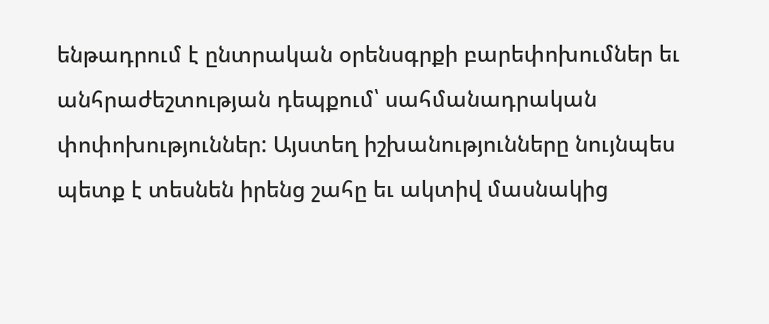ենթադրում է ընտրական օրենսգրքի բարեփոխումներ եւ անհրաժեշտության դեպքում՝ սահմանադրական փոփոխություններ: Այստեղ իշխանությունները նույնպես պետք է տեսնեն իրենց շահը եւ ակտիվ մասնակից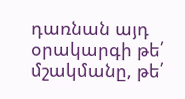դառնան այդ օրակարգի թե՛ մշակմանը, թե՛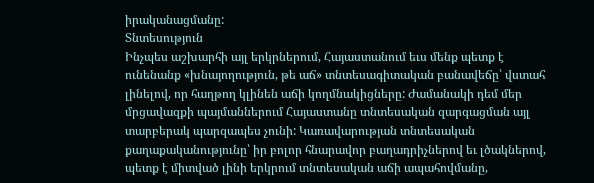իրականացմանը:
Տնտեսություն
Ինչպես աշխարհի այլ երկրներում, Հայաստանում եւս մենք պետք է ունենանք «խնայողություն, թե աճ» տնտեսագիտական բանավեճը՝ վստահ լինելով, որ հաղթող կլինեն աճի կողմնակիցները: Ժամանակի դեմ մեր մրցավազքի պայմաններում Հայաստանը տնտեսական զարգացման այլ տարբերակ պարզապես չունի: Կառավարության տնտեսական քաղաքականությունը՝ իր բոլոր հնարավոր բաղադրիչներով եւ լծակներով, պետք է միտված լինի երկրում տնտեսական աճի ապահովմանը,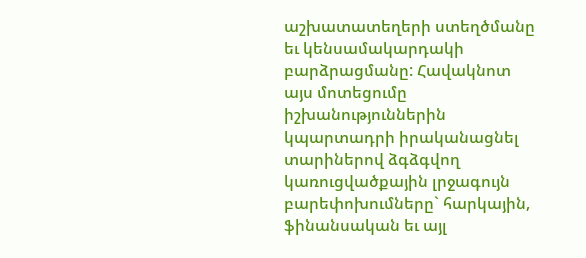աշխատատեղերի ստեղծմանը եւ կենսամակարդակի բարձրացմանը: Հավակնոտ այս մոտեցումը իշխանություններին կպարտադրի իրականացնել տարիներով ձգձգվող կառուցվածքային լրջագույն բարեփոխումները` հարկային, ֆինանսական եւ այլ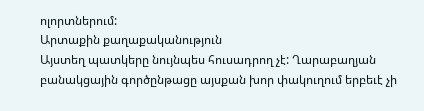ոլորտներում:
Արտաքին քաղաքականություն
Այստեղ պատկերը նույնպես հուսադրող չէ: Ղարաբաղյան բանակցային գործընթացը այսքան խոր փակուղում երբեւէ չի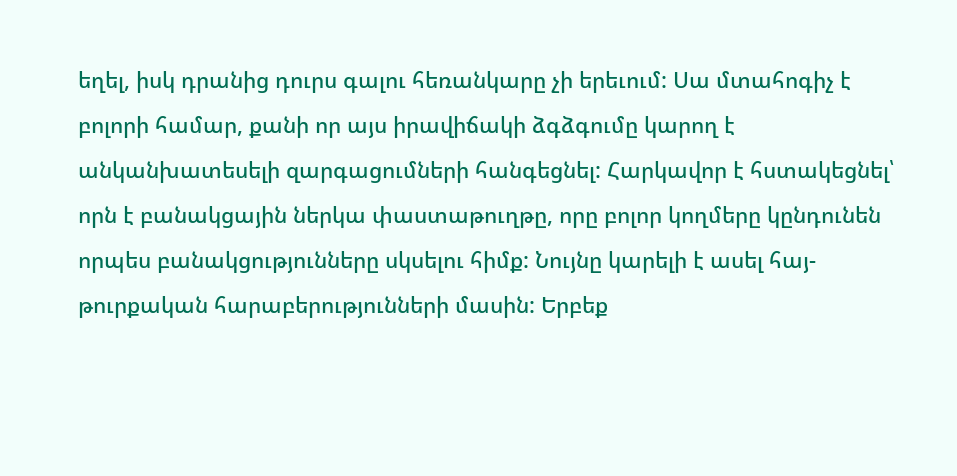եղել, իսկ դրանից դուրս գալու հեռանկարը չի երեւում: Սա մտահոգիչ է բոլորի համար, քանի որ այս իրավիճակի ձգձգումը կարող է անկանխատեսելի զարգացումների հանգեցնել: Հարկավոր է հստակեցնել՝ որն է բանակցային ներկա փաստաթուղթը, որը բոլոր կողմերը կընդունեն որպես բանակցությունները սկսելու հիմք: Նույնը կարելի է ասել հայ-թուրքական հարաբերությունների մասին: Երբեք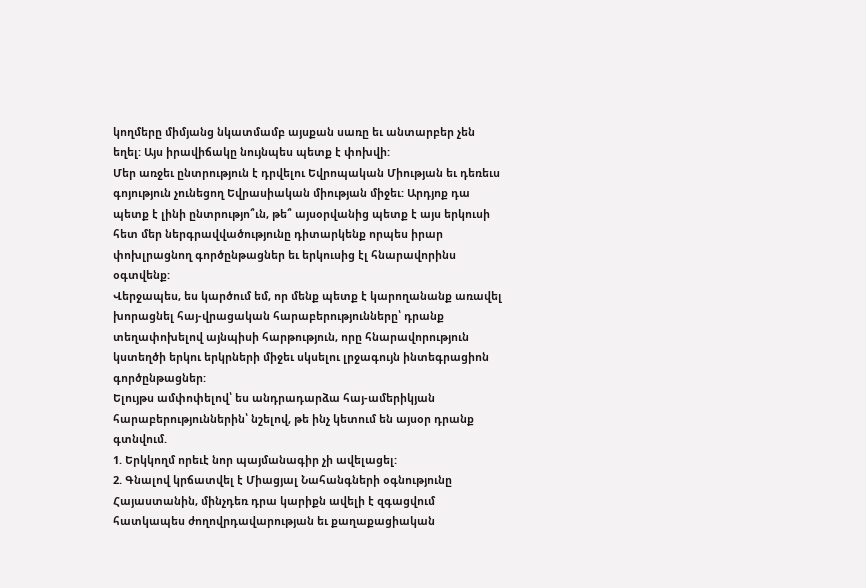կողմերը միմյանց նկատմամբ այսքան սառը եւ անտարբեր չեն եղել: Այս իրավիճակը նույնպես պետք է փոխվի:
Մեր առջեւ ընտրություն է դրվելու Եվրոպական Միության եւ դեռեւս գոյություն չունեցող Եվրասիական միության միջեւ: Արդյոք դա պետք է լինի ընտրությո՞ւն, թե՞ այսօրվանից պետք է այս երկուսի հետ մեր ներգրավվածությունը դիտարկենք որպես իրար փոխլրացնող գործընթացներ եւ երկուսից էլ հնարավորինս օգտվենք:
Վերջապես, ես կարծում եմ, որ մենք պետք է կարողանանք առավել խորացնել հայ-վրացական հարաբերությունները՝ դրանք տեղափոխելով այնպիսի հարթություն, որը հնարավորություն կստեղծի երկու երկրների միջեւ սկսելու լրջագույն ինտեգրացիոն գործընթացներ:
Ելույթս ամփոփելով՝ ես անդրադարձա հայ-ամերիկյան հարաբերություններին՝ նշելով, թե ինչ կետում են այսօր դրանք գտնվում.
1. Երկկողմ որեւէ նոր պայմանագիր չի ավելացել:
2. Գնալով կրճատվել է Միացյալ Նահանգների օգնությունը Հայաստանին, մինչդեռ դրա կարիքն ավելի է զգացվում հատկապես ժողովրդավարության եւ քաղաքացիական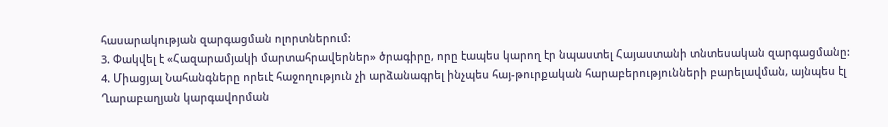հասարակության զարգացման ոլորտներում:
3. Փակվել է «Հազարամյակի մարտահրավերներ» ծրագիրը, որը էապես կարող էր նպաստել Հայաստանի տնտեսական զարգացմանը:
4. Միացյալ Նահանգները որեւէ հաջողություն չի արձանագրել ինչպես հայ-թուրքական հարաբերությունների բարելավման, այնպես էլ Ղարաբաղյան կարգավորման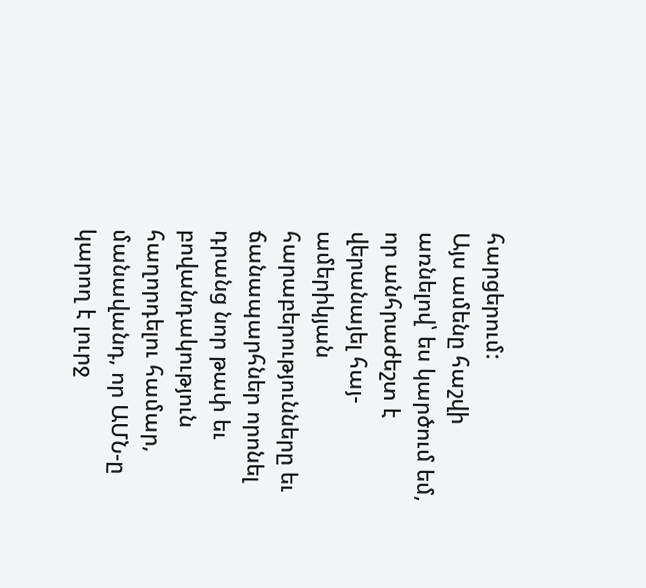հարցերում:
Այս ամենը հաշվի առնելով՝ ես կարծում եմ, որ անհրաժեշտ է վերանայել հայ-ամերիկյան հարաբերությունները եւ ճանապարհներ որոնել դրանց նոր թափ եւ բովանդակություն հաղորդելու համար, մանավանդ, որ ԱՄՆ-ը կարող է լուրջ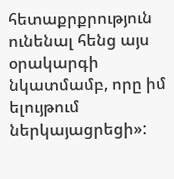հետաքրքրություն ունենալ հենց այս օրակարգի նկատմամբ, որը իմ ելույթում ներկայացրեցի»: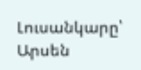Լուսանկարը՝ Արսեն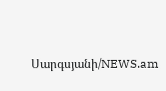Սարգսյանի/NEWS.am